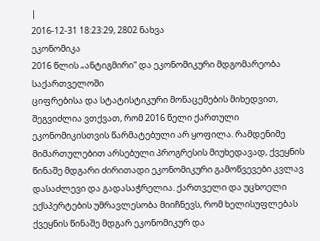|
2016-12-31 18:23:29, 2802 ნახვა
ეკონომიკა
2016 წლის „ანტიგმირი“ და ეკონომიკური მდგომარეობა საქართველოში
ციფრებისა და სტატისტიკური მონაცემების მიხედვით, შეგვიძლია ვთქვათ, რომ 2016 წელი ქართული ეკონომიკისთვის წარმატებული არ ყოფილა. რამდენიმე მიმართულებით არსებული პროგრესის მიუხედავად, ქვეყნის წინაშე მდგარი ძირითადი ეკონომიკური გამოწვევები კვლავ დასაძლევი და გადასაჭრელია. ქართველი და უცხოელი ექსპერტების უმრავლესობა მიიჩნევს, რომ ხელისუფლებას ქვეყნის წინაშე მდგარ ეკონომიკურ და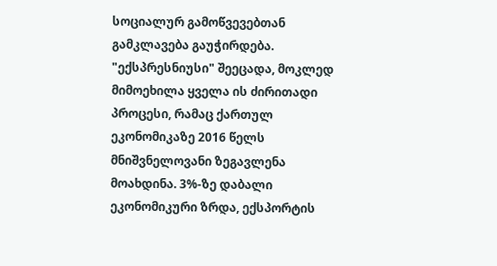სოციალურ გამოწვევებთან გამკლავება გაუჭირდება. "ექსპრესნიუსი" შეეცადა, მოკლედ მიმოეხილა ყველა ის ძირითადი პროცესი, რამაც ქართულ ეკონომიკაზე 2016 წელს მნიშვნელოვანი ზეგავლენა მოახდინა. 3%-ზე დაბალი ეკონომიკური ზრდა, ექსპორტის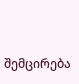შემცირება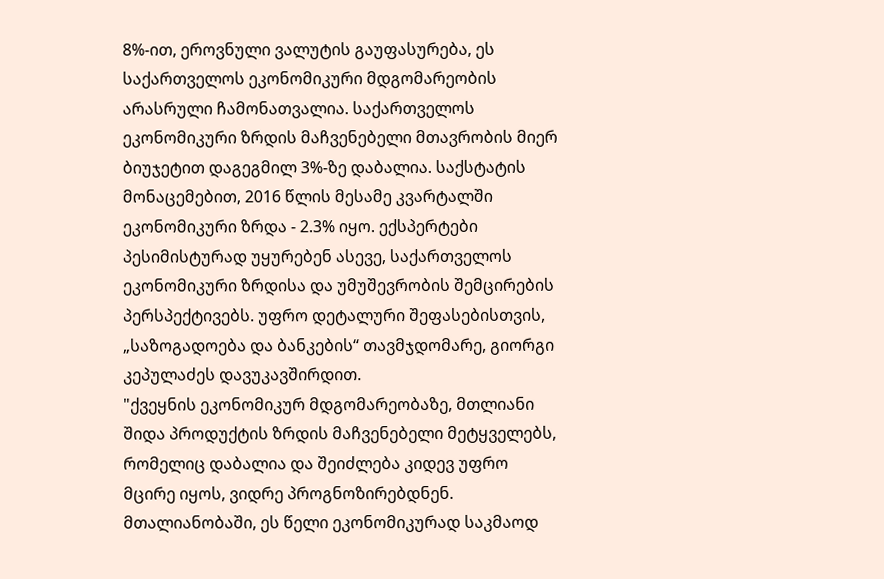8%-ით, ეროვნული ვალუტის გაუფასურება, ეს საქართველოს ეკონომიკური მდგომარეობის არასრული ჩამონათვალია. საქართველოს ეკონომიკური ზრდის მაჩვენებელი მთავრობის მიერ ბიუჯეტით დაგეგმილ 3%-ზე დაბალია. საქსტატის მონაცემებით, 2016 წლის მესამე კვარტალში ეკონომიკური ზრდა - 2.3% იყო. ექსპერტები პესიმისტურად უყურებენ ასევე, საქართველოს ეკონომიკური ზრდისა და უმუშევრობის შემცირების პერსპექტივებს. უფრო დეტალური შეფასებისთვის, „საზოგადოება და ბანკების“ თავმჯდომარე, გიორგი კეპულაძეს დავუკავშირდით.
"ქვეყნის ეკონომიკურ მდგომარეობაზე, მთლიანი შიდა პროდუქტის ზრდის მაჩვენებელი მეტყველებს, რომელიც დაბალია და შეიძლება კიდევ უფრო მცირე იყოს, ვიდრე პროგნოზირებდნენ. მთალიანობაში, ეს წელი ეკონომიკურად საკმაოდ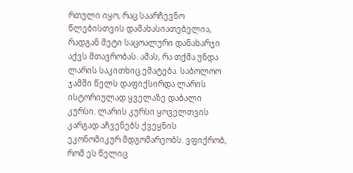რთული იყო, რაც საარჩევნო წლებისთვის დამახასიათებელია, რადგან მეტი საცოალური დანახარჯი აქვს მთავრობას. ამას, რა თქმა უნდა ლარის საკითხიც ემატება. საბოლოო ჯამში წელს დაფიქსირდა ლარის ისტორიულად ყველაზე დაბალი კურსი. ლარის კურსი ყოველთვის კარგად აჩვენებს ქვეყნის ეკონომიკურ მდგომარეობს. ვფიქრობ, რომ ეს წელიც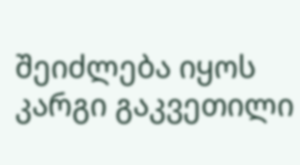შეიძლება იყოს კარგი გაკვეთილი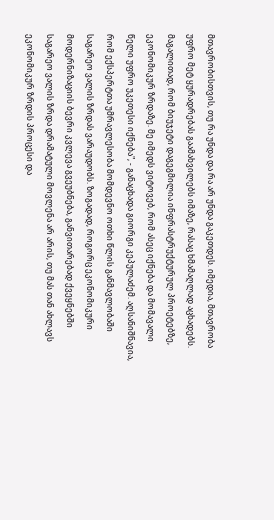მთავრობისთვის, თუ რა უნდა და რა არ უნდა გაკეთდეს. იმედია, მთავრობა უფრო მეტ ყურადრებას გაამახვილებს იმაზე, რასაც ხმამაღლად აცხადებს. მაგალითად, რომ ბიუჯეტი დაგეგმილია ინფრასტრუქტურულ პროეტებზე, ეკონომიკურ ზრდაზე. მე იმედს ვიტოვებ, რომ ასეც იქნება და მომავალი წელი უფრო უკეთესი იქნება", - განაცხადა გიორგი კეპულაძემ. აღსანიშნავია, რომ ექსპერტთა უმრავლესობა მომდევნო ოთხი წლის განმავლობაში საგარეო ვალის ზრდას ვარაუდობს. ზოგადად, როგორც ეკონომიკური მოდერნიზაციის ბევრი კვლევა გვეუბნება, განვითარებად ქვეყნებში საგარეო ვალის ზრდა დრამატული მოვლენა არ არის, თუ მას თან ახლავს ეკონომიკურ ზრდის პროცესი და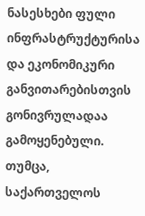ნასესხები ფული ინფრასტრუქტურისა და ეკონომიკური განვითარებისთვის გონივრულადაა გამოყენებული. თუმცა, საქართველოს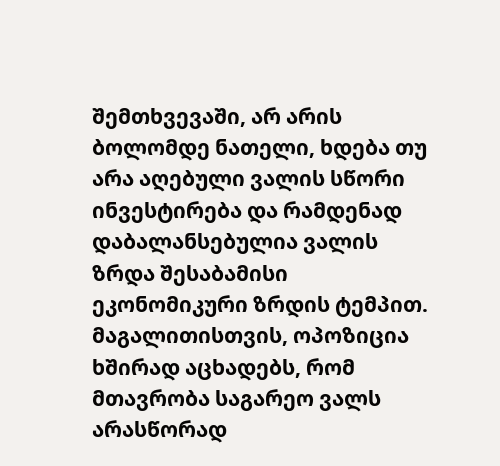შემთხვევაში, არ არის ბოლომდე ნათელი, ხდება თუ არა აღებული ვალის სწორი ინვესტირება და რამდენად დაბალანსებულია ვალის ზრდა შესაბამისი ეკონომიკური ზრდის ტემპით. მაგალითისთვის, ოპოზიცია ხშირად აცხადებს, რომ მთავრობა საგარეო ვალს არასწორად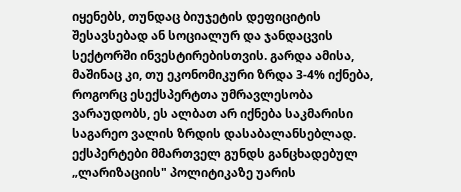იყენებს, თუნდაც ბიუჯეტის დეფიციტის შესავსებად ან სოციალურ და ჯანდაცვის სექტორში ინვესტირებისთვის. გარდა ამისა, მაშინაც კი, თუ ეკონომიკური ზრდა 3-4% იქნება, როგორც ესექსპერტთა უმრავლესობა ვარაუდობს, ეს ალბათ არ იქნება საკმარისი საგარეო ვალის ზრდის დასაბალანსებლად. ექსპერტები მმართველ გუნდს განცხადებულ „ლარიზაციის" პოლიტიკაზე უარის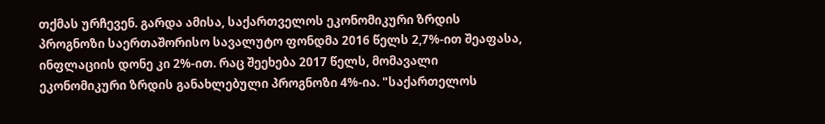თქმას ურჩევენ. გარდა ამისა, საქართველოს ეკონომიკური ზრდის პროგნოზი საერთაშორისო სავალუტო ფონდმა 2016 წელს 2,7%-ით შეაფასა, ინფლაციის დონე კი 2%-ით. რაც შეეხება 2017 წელს, მომავალი ეკონომიკური ზრდის განახლებული პროგნოზი 4%-ია. "საქართელოს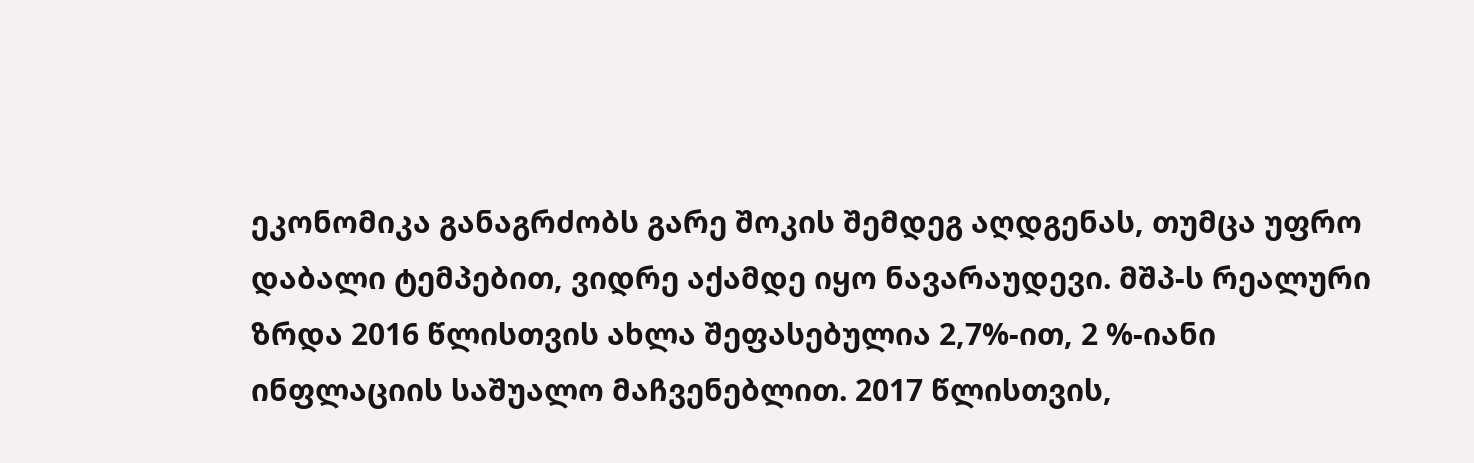ეკონომიკა განაგრძობს გარე შოკის შემდეგ აღდგენას, თუმცა უფრო დაბალი ტემპებით, ვიდრე აქამდე იყო ნავარაუდევი. მშპ-ს რეალური ზრდა 2016 წლისთვის ახლა შეფასებულია 2,7%-ით, 2 %-იანი ინფლაციის საშუალო მაჩვენებლით. 2017 წლისთვის,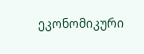ეკონომიკური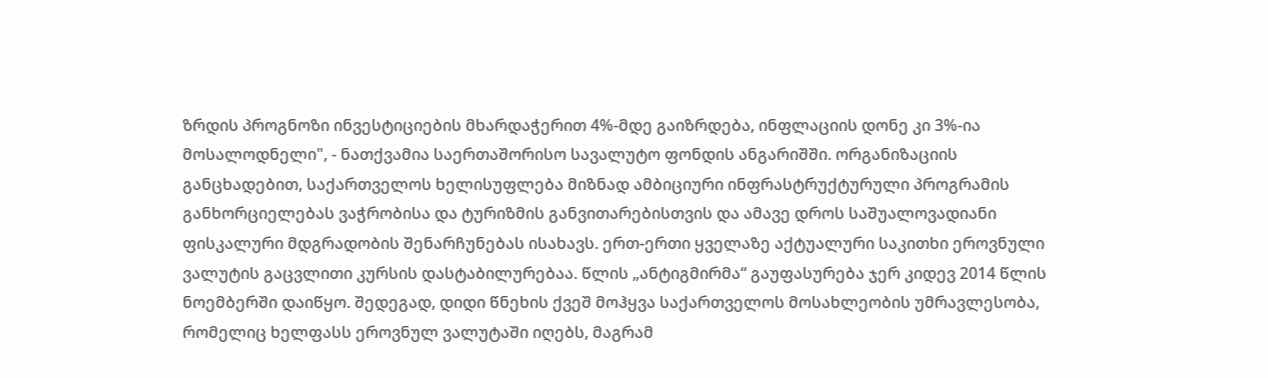ზრდის პროგნოზი ინვესტიციების მხარდაჭერით 4%-მდე გაიზრდება, ინფლაციის დონე კი 3%-ია მოსალოდნელი", - ნათქვამია საერთაშორისო სავალუტო ფონდის ანგარიშში. ორგანიზაციის განცხადებით, საქართველოს ხელისუფლება მიზნად ამბიციური ინფრასტრუქტურული პროგრამის განხორციელებას ვაჭრობისა და ტურიზმის განვითარებისთვის და ამავე დროს საშუალოვადიანი ფისკალური მდგრადობის შენარჩუნებას ისახავს. ერთ-ერთი ყველაზე აქტუალური საკითხი ეროვნული ვალუტის გაცვლითი კურსის დასტაბილურებაა. წლის „ანტიგმირმა“ გაუფასურება ჯერ კიდევ 2014 წლის ნოემბერში დაიწყო. შედეგად, დიდი წნეხის ქვეშ მოჰყვა საქართველოს მოსახლეობის უმრავლესობა, რომელიც ხელფასს ეროვნულ ვალუტაში იღებს, მაგრამ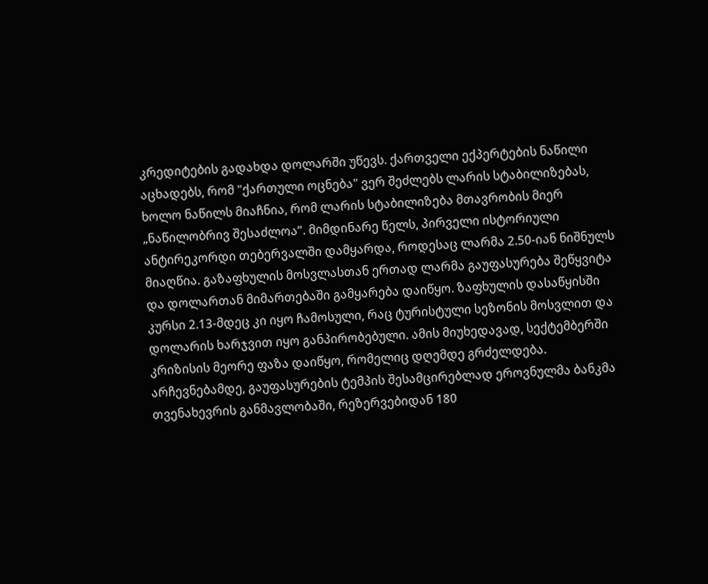კრედიტების გადახდა დოლარში უწევს. ქართველი ექპერტების ნაწილი აცხადებს, რომ "ქართული ოცნება" ვერ შეძლებს ლარის სტაბილიზებას, ხოლო ნაწილს მიაჩნია, რომ ლარის სტაბილიზება მთავრობის მიერ „ნაწილობრივ შესაძლოა”. მიმდინარე წელს, პირველი ისტორიული ანტირეკორდი თებერვალში დამყარდა, როდესაც ლარმა 2.50-იან ნიშნულს მიაღწია. გაზაფხულის მოსვლასთან ერთად ლარმა გაუფასურება შეწყვიტა და დოლართან მიმართებაში გამყარება დაიწყო. ზაფხულის დასაწყისში კურსი 2.13-მდეც კი იყო ჩამოსული, რაც ტურისტული სეზონის მოსვლით და დოლარის ხარჯვით იყო განპირობებული. ამის მიუხედავად, სექტემბერში კრიზისის მეორე ფაზა დაიწყო, რომელიც დღემდე გრძელდება. არჩევნებამდე, გაუფასურების ტემპის შესამცირებლად ეროვნულმა ბანკმა თვენახევრის განმავლობაში, რეზერვებიდან 180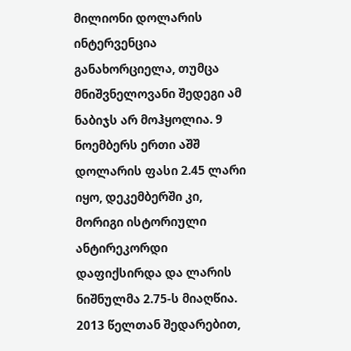მილიონი დოლარის ინტერვენცია განახორციელა, თუმცა მნიშვნელოვანი შედეგი ამ ნაბიჯს არ მოჰყოლია. 9 ნოემბერს ერთი აშშ დოლარის ფასი 2.45 ლარი იყო, დეკემბერში კი, მორიგი ისტორიული ანტირეკორდი დაფიქსირდა და ლარის ნიშნულმა 2.75-ს მიაღწია. 2013 წელთან შედარებით,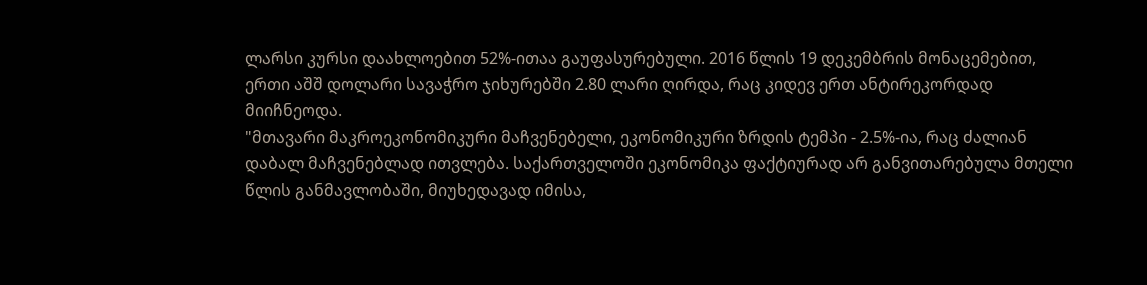ლარსი კურსი დაახლოებით 52%-ითაა გაუფასურებული. 2016 წლის 19 დეკემბრის მონაცემებით, ერთი აშშ დოლარი სავაჭრო ჯიხურებში 2.80 ლარი ღირდა, რაც კიდევ ერთ ანტირეკორდად მიიჩნეოდა.
"მთავარი მაკროეკონომიკური მაჩვენებელი, ეკონომიკური ზრდის ტემპი - 2.5%-ია, რაც ძალიან დაბალ მაჩვენებლად ითვლება. საქართველოში ეკონომიკა ფაქტიურად არ განვითარებულა მთელი წლის განმავლობაში, მიუხედავად იმისა,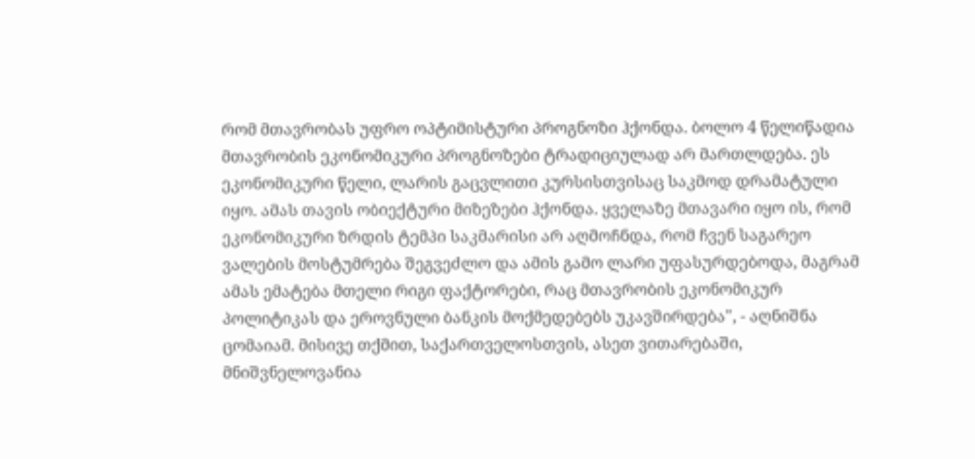რომ მთავრობას უფრო ოპტიმისტური პროგნოზი ჰქონდა. ბოლო 4 წელიწადია მთავრობის ეკონომიკური პროგნოზები ტრადიციულად არ მართლდება. ეს ეკონომიკური წელი, ლარის გაცვლითი კურსისთვისაც საკმოდ დრამატული იყო. ამას თავის ობიექტური მიზეზები ჰქონდა. ყველაზე მთავარი იყო ის, რომ ეკონომიკური ზრდის ტემპი საკმარისი არ აღმოჩნდა, რომ ჩვენ საგარეო ვალების მოსტუმრება შეგვეძლო და ამის გამო ლარი უფასურდებოდა, მაგრამ ამას ემატება მთელი რიგი ფაქტორები, რაც მთავრობის ეკონომიკურ პოლიტიკას და ეროვნული ბანკის მოქმედებებს უკავშირდება", - აღნიშნა ცომაიამ. მისივე თქმით, საქართველოსთვის, ასეთ ვითარებაში, მნიშვნელოვანია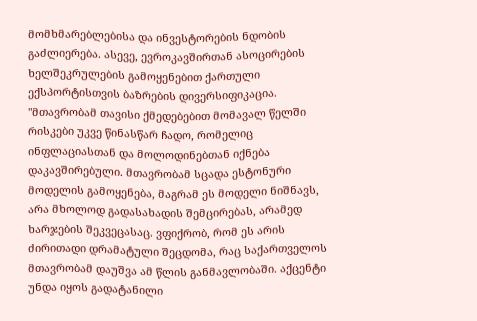მომხმარებლებისა და ინვესტორების ნდობის გაძლიერება. ასევე, ევროკავშირთან ასოცირების ხელშეკრულების გამოყენებით ქართული ექსპორტისთვის ბაზრების დივერსიფიკაცია. "მთავრობამ თავისი ქმედებებით მომავალ წელში რისკები უკვე წინასწარ ჩადო, რომელიც ინფლაციასთან და მოლოდინებთან იქნება დაკავშირებული. მთავრობამ სცადა ესტონური მოდელის გამოყენება, მაგრამ ეს მოდელი ნიშნავს, არა მხოლოდ გადასახადის შემცირებას, არამედ ხარჯების შეკვეცასაც. ვფიქრობ, რომ ეს არის ძირითადი დრამატული შეცდომა, რაც საქართველოს მთავრობამ დაუშვა ამ წლის განმავლობაში. აქცენტი უნდა იყოს გადატანილი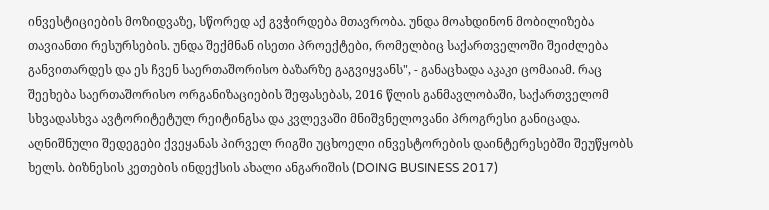ინვესტიციების მოზიდვაზე, სწორედ აქ გვჭირდება მთავრობა. უნდა მოახდინონ მობილიზება თავიანთი რესურსების. უნდა შექმნან ისეთი პროექტები, რომელბიც საქართველოში შეიძლება განვითარდეს და ეს ჩვენ საერთაშორისო ბაზარზე გაგვიყვანს", - განაცხადა აკაკი ცომაიამ. რაც შეეხება საერთაშორისო ორგანიზაციების შეფასებას, 2016 წლის განმავლობაში, საქართველომ სხვადასხვა ავტორიტეტულ რეიტინგსა და კვლევაში მნიშვნელოვანი პროგრესი განიცადა. აღნიშნული შედეგები ქვეყანას პირველ რიგში უცხოელი ინვესტორების დაინტერესებში შეუწყობს ხელს. ბიზნესის კეთების ინდექსის ახალი ანგარიშის (DOING BUSINESS 2017)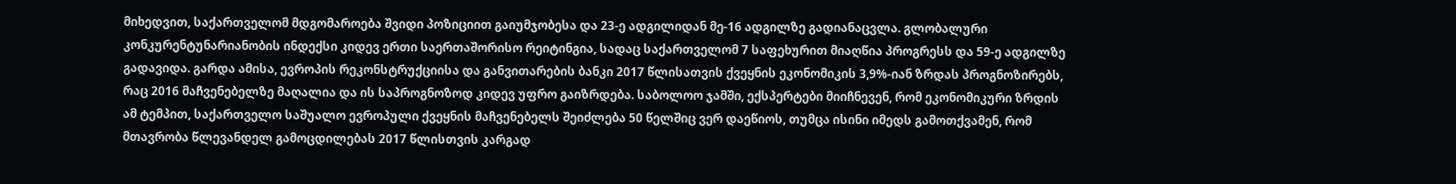მიხედვით, საქართველომ მდგომაროება შვიდი პოზიციით გაიუმჯობესა და 23-ე ადგილიდან მე-16 ადგილზე გადიანაცვლა. გლობალური კონკურენტუნარიანობის ინდექსი კიდევ ერთი საერთაშორისო რეიტინგია, სადაც საქართველომ 7 საფეხურით მიაღწია პროგრესს და 59-ე ადგილზე გადავიდა. გარდა ამისა, ევროპის რეკონსტრუქციისა და განვითარების ბანკი 2017 წლისათვის ქვეყნის ეკონომიკის 3,9%-იან ზრდას პროგნოზირებს, რაც 2016 მაჩვენებელზე მაღალია და ის საპროგნოზოდ კიდევ უფრო გაიზრდება. საბოლოო ჯამში, ექსპერტები მიიჩნევენ, რომ ეკონომიკური ზრდის ამ ტემპით, საქართველო საშუალო ევროპული ქვეყნის მაჩვენებელს შეიძლება 50 წელშიც ვერ დაეწიოს, თუმცა ისინი იმედს გამოთქვამენ, რომ მთავრობა წლევანდელ გამოცდილებას 2017 წლისთვის კარგად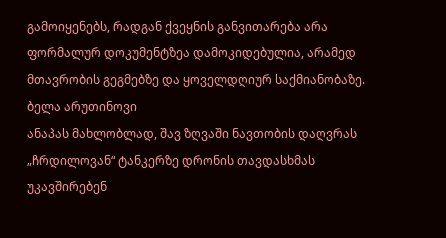გამოიყენებს, რადგან ქვეყნის განვითარება არა ფორმალურ დოკუმენტზეა დამოკიდებულია, არამედ მთავრობის გეგმებზე და ყოველდღიურ საქმიანობაზე.
ბელა არუთინოვი
ანაპას მახლობლად, შავ ზღვაში ნავთობის დაღვრას „ჩრდილოვან“ ტანკერზე დრონის თავდასხმას უკავშირებენ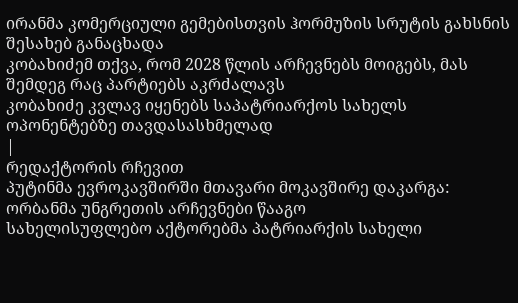ირანმა კომერციული გემებისთვის ჰორმუზის სრუტის გახსნის შესახებ განაცხადა
კობახიძემ თქვა, რომ 2028 წლის არჩევნებს მოიგებს, მას შემდეგ რაც პარტიებს აკრძალავს
კობახიძე კვლავ იყენებს საპატრიარქოს სახელს ოპონენტებზე თავდასასხმელად
|
რედაქტორის რჩევით
პუტინმა ევროკავშირში მთავარი მოკავშირე დაკარგა: ორბანმა უნგრეთის არჩევნები წააგო
სახელისუფლებო აქტორებმა პატრიარქის სახელი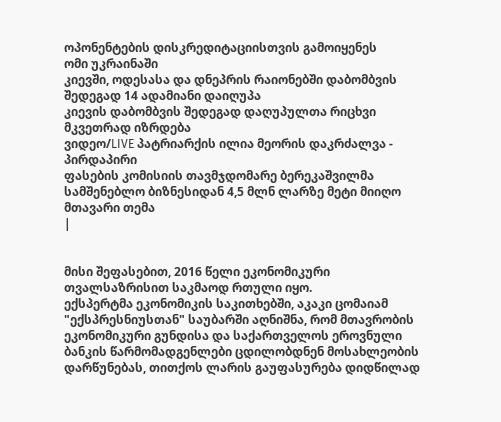ოპონენტების დისკრედიტაციისთვის გამოიყენეს
ომი უკრაინაში
კიევში, ოდესასა და დნეპრის რაიონებში დაბომბვის შედეგად 14 ადამიანი დაიღუპა
კიევის დაბომბვის შედეგად დაღუპულთა რიცხვი მკვეთრად იზრდება
ვიდეო/LIVE პატრიარქის ილია მეორის დაკრძალვა - პირდაპირი
ფასების კომისიის თავმჯდომარე ბერეკაშვილმა სამშენებლო ბიზნესიდან 4,5 მლნ ლარზე მეტი მიიღო
მთავარი თემა
|


მისი შეფასებით, 2016 წელი ეკონომიკური თვალსაზრისით საკმაოდ რთული იყო.
ექსპერტმა ეკონომიკის საკითხებში, აკაკი ცომაიამ "ექსპრესნიუსთან" საუბარში აღნიშნა, რომ მთავრობის ეკონომიკური გუნდისა და საქართველოს ეროვნული ბანკის წარმომადგენლები ცდილობდნენ მოსახლეობის დარწუნებას, თითქოს ლარის გაუფასურება დიდწილად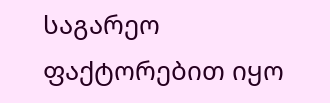საგარეო ფაქტორებით იყო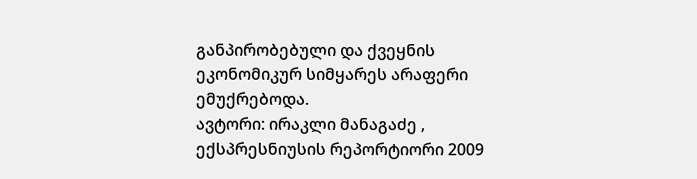განპირობებული და ქვეყნის ეკონომიკურ სიმყარეს არაფერი ემუქრებოდა.
ავტორი: ირაკლი მანაგაძე , ექსპრესნიუსის რეპორტიორი 2009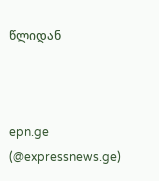წლიდან



epn.ge (@expressnews.ge)